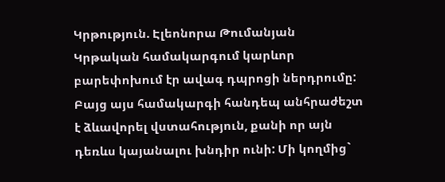Կրթություն. Էլեոնորա Թումանյան
Կրթական համակարգում կարևոր բարեփոխում էր ավագ դպրոցի ներդրումը: Բայց այս համակարգի հանդեպ անհրաժեշտ է ձևավորել վստահություն, քանի որ այն դեռևս կայանալու խնդիր ունի: Մի կողմից`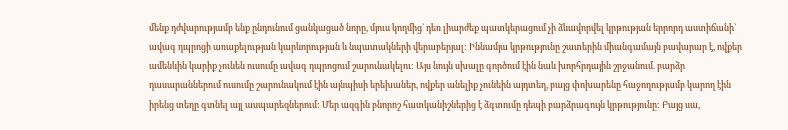մենք դժվարությամբ ենք ընդունում ցանկացած նորը, մյուս կողմից` դեռ լիարժեք պատկերացում չի ձևավորվել կրթության երրորդ աստիճանի` ավագ դպրոցի առաքելության կարևորության և նպատակների վերաբերյալ: Իննամյա կրթությունը շատերին միանգամայն բավարար է, ովքեր ամենևին կարիք չունեն ուսումը ավագ դպրոցում շարունակելու: Այս նույն սխալը գործում էին նաև խորհրդային շրջանում. բարձր դասարաններում ուսումը շարունակում էին այնպիսի երեխաներ, ովքեր անելիք չունեին այդտեղ, բայց փոխարենը հաջողությամբ կարող էին իրենց տեղը գտնել այլ ասպարեզներում: Մեր ազգին բնորոշ հատկանիշներից է ձգտումը դեպի բարձրագույն կրթությունը: Բայց սա,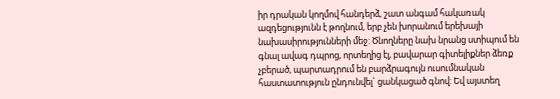իր դրական կողմով հանդերձ, շատ անգամ հակառակ ազդեցությունն է թողնում, երբ չեն խորանում երեխայի նախասիրությունների մեջ: Ծնողները նախ նրանց ստիպում են գնալ ավագ դպրոց, որտեղից էլ, բավարար գիտելիքներ ձեռք չբերած, պարտադրում են բարձրագույն ուսումնական հաստատություն ընդունվել` ցանկացած գնով: Եվ այստեղ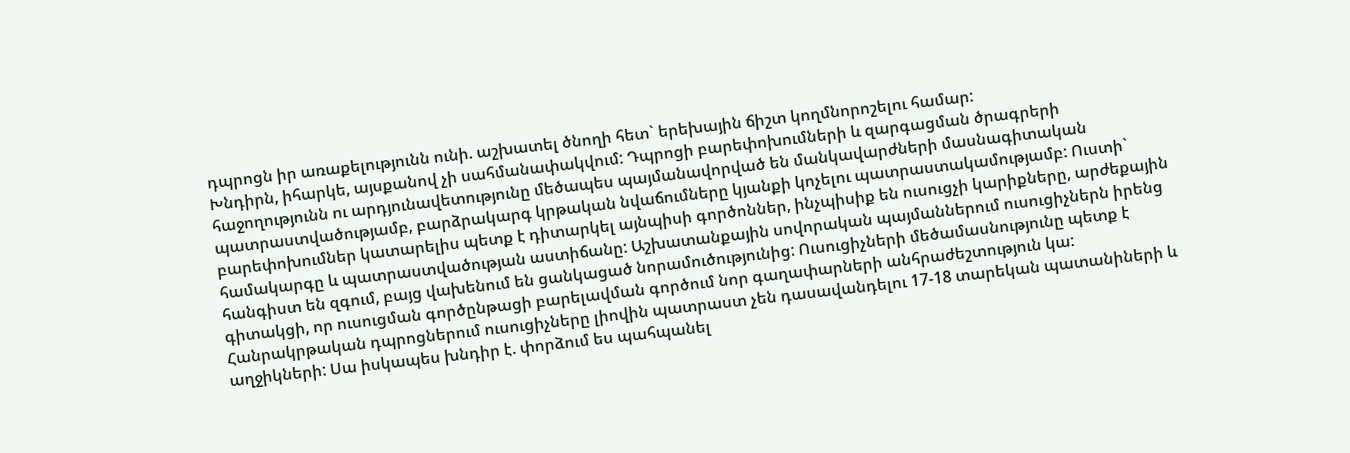դպրոցն իր առաքելությունն ունի. աշխատել ծնողի հետ` երեխային ճիշտ կողմնորոշելու համար:
Խնդիրն, իհարկե, այսքանով չի սահմանափակվում: Դպրոցի բարեփոխումների և զարգացման ծրագրերի հաջողությունն ու արդյունավետությունը մեծապես պայմանավորված են մանկավարժների մասնագիտական պատրաստվածությամբ, բարձրակարգ կրթական նվաճումները կյանքի կոչելու պատրաստակամությամբ: Ուստի` բարեփոխումներ կատարելիս պետք է դիտարկել այնպիսի գործոններ, ինչպիսիք են ուսուցչի կարիքները, արժեքային համակարգը և պատրաստվածության աստիճանը: Աշխատանքային սովորական պայմաններում ուսուցիչներն իրենց հանգիստ են զգում, բայց վախենում են ցանկացած նորամուծությունից: Ուսուցիչների մեծամասնությունը պետք է գիտակցի, որ ուսուցման գործընթացի բարելավման գործում նոր գաղափարների անհրաժեշտություն կա: Հանրակրթական դպրոցներում ուսուցիչները լիովին պատրաստ չեն դասավանդելու 17-18 տարեկան պատանիների և աղջիկների: Սա իսկապես խնդիր է. փորձում ես պահպանել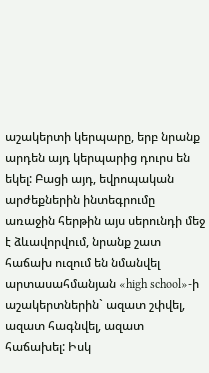աշակերտի կերպարը, երբ նրանք արդեն այդ կերպարից դուրս են եկել: Բացի այդ, եվրոպական արժեքներին ինտեգրումը առաջին հերթին այս սերունդի մեջ է ձևավորվում, նրանք շատ հաճախ ուզում են նմանվել արտասահմանյան «high school»-ի աշակերտներին` ազատ շփվել, ազատ հագնվել, ազատ հաճախել: Իսկ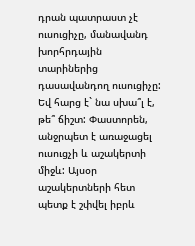դրան պատրաստ չէ ուսուցիչը, մանավանդ խորհրդային տարիներից դասավանդող ուսուցիչը: Եվ հարց է` նա սխա՞լ է, թե՞ ճիշտ: Փաստորեն, անջրպետ է առաջացել ուսուցչի և աշակերտի միջև: Այսօր աշակերտների հետ պետք է շփվել իբրև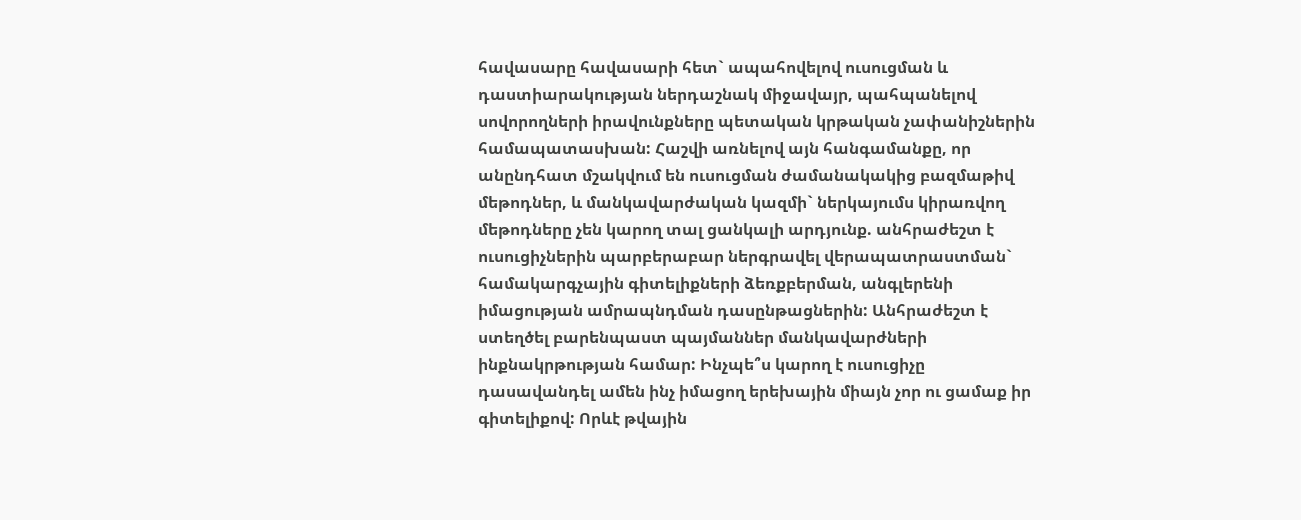հավասարը հավասարի հետ` ապահովելով ուսուցման և դաստիարակության ներդաշնակ միջավայր, պահպանելով սովորողների իրավունքները պետական կրթական չափանիշներին համապատասխան: Հաշվի առնելով այն հանգամանքը, որ անընդհատ մշակվում են ուսուցման ժամանակակից բազմաթիվ մեթոդներ, և մանկավարժական կազմի` ներկայումս կիրառվող մեթոդները չեն կարող տալ ցանկալի արդյունք. անհրաժեշտ է ուսուցիչներին պարբերաբար ներգրավել վերապատրաստման` համակարգչային գիտելիքների ձեռքբերման, անգլերենի իմացության ամրապնդման դասընթացներին: Անհրաժեշտ է ստեղծել բարենպաստ պայմաններ մանկավարժների ինքնակրթության համար: Ինչպե՞ս կարող է ուսուցիչը դասավանդել ամեն ինչ իմացող երեխային միայն չոր ու ցամաք իր գիտելիքով: Որևէ թվային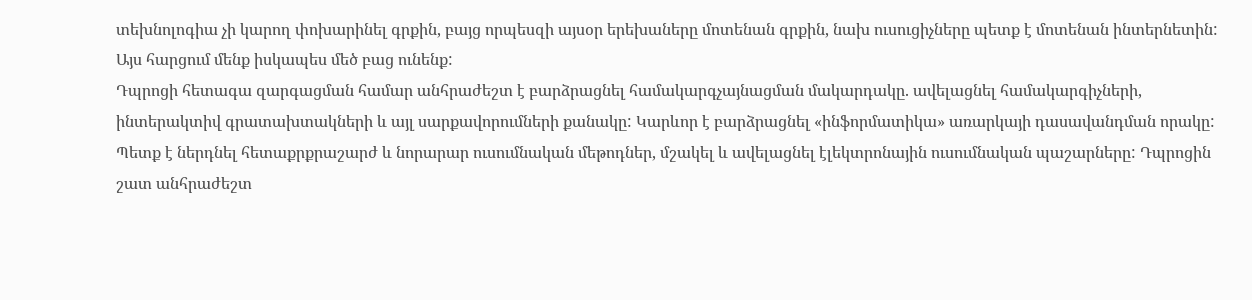տեխնոլոգիա չի կարող փոխարինել գրքին, բայց որպեսզի այսօր երեխաները մոտենան գրքին, նախ ուսուցիչները պետք է մոտենան ինտերնետին: Այս հարցում մենք իսկապես մեծ բաց ունենք:
Դպրոցի հետագա զարգացման համար անհրաժեշտ է բարձրացնել համակարգչայնացման մակարդակը. ավելացնել համակարգիչների, ինտերակտիվ գրատախտակների և այլ սարքավորումների քանակը: Կարևոր է բարձրացնել «ինֆորմատիկա» առարկայի դասավանդման որակը: Պետք է ներդնել հետաքրքրաշարժ և նորարար ուսումնական մեթոդներ, մշակել և ավելացնել էլեկտրոնային ուսումնական պաշարները: Դպրոցին շատ անհրաժեշտ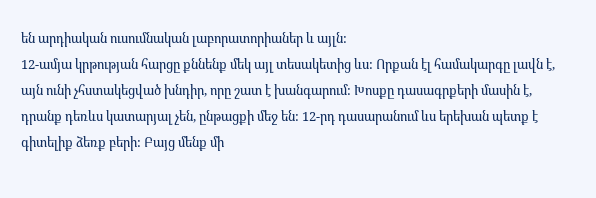են արդիական ուսումնական լաբորատորիաներ և այլն:
12-ամյա կրթության հարցը քննենք մեկ այլ տեսակետից ևս: Որքան էլ համակարգը լավն է, այն ունի չհստակեցված խնդիր, որը շատ է խանգարում: Խոսքը դասագրքերի մասին է, դրանք դեռևս կատարյալ չեն, ընթացքի մեջ են: 12-րդ դասարանում ևս երեխան պետք է գիտելիք ձեռք բերի: Բայց մենք մի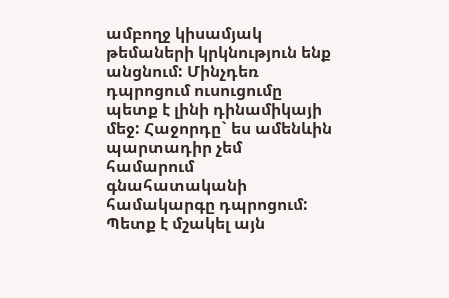ամբողջ կիսամյակ թեմաների կրկնություն ենք անցնում: Մինչդեռ դպրոցում ուսուցումը պետք է լինի դինամիկայի մեջ: Հաջորդը` ես ամենևին պարտադիր չեմ համարում գնահատականի համակարգը դպրոցում: Պետք է մշակել այն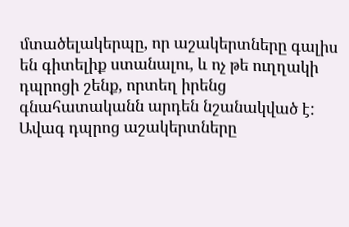մտածելակերպը, որ աշակերտները գալիս են գիտելիք ստանալու, և ոչ թե ուղղակի դպրոցի շենք, որտեղ իրենց գնահատականն արդեն նշանակված է: Ավագ դպրոց աշակերտները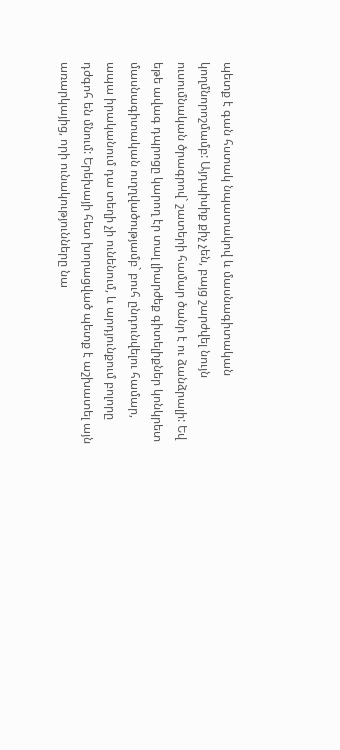պետք է գան հստակ նպատակով և մասնագիտական կողմնորոշմամբ: Այդպիսիք քիչ չեն, բայց շարժվել նույն ուսումնական ծրագրով` շատերի համար ծանր է ու ձանձրալի: Եվ եթե ավագ դպրոցը կարող էր տալ լիարժեք գիտելիքներ կոնկրետ մասնագիտական ուղղվածությամբ` բուհ ընդունվելու համար, ապա իրականում դա տեղի չի ունենում, և արդյունքում բոլորը դժգոհ են մնում: Երեխայի հետ խորացված պետք է աշխատել այն առարկայից, որի ունակությունները նա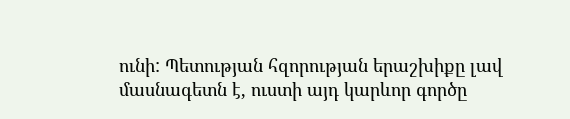ունի: Պետության հզորության երաշխիքը լավ մասնագետն է, ուստի այդ կարևոր գործը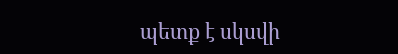պետք է սկսվի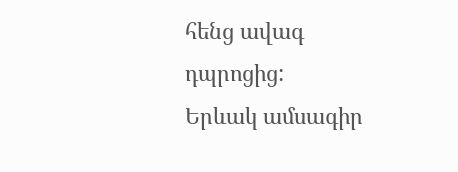հենց ավագ դպրոցից:
Երևակ ամսագիր